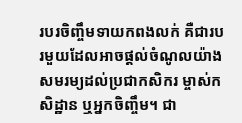របរចិញ្ចឹមទាយកពងលក់ គឺជារបរមួយដែលអាចផ្តល់ចំណូលយ៉ាងសមរម្យដល់ប្រជាកសិករ ម្ចាស់កសិដ្ឋាន ឬអ្នកចិញ្ចឹម។ ជា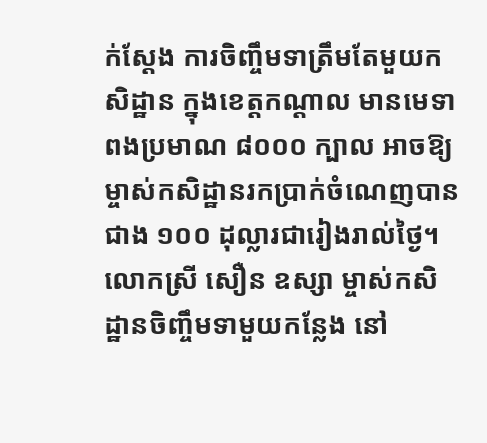ក់ស្តែង ការចិញ្ចឹមទាត្រឹមតែមួយកសិដ្ឋាន ក្នុងខេត្តកណ្តាល មានមេទាពងប្រមាណ ៨០០០ ក្បាល អាចឱ្យម្ចាស់កសិដ្ឋានរកប្រាក់ចំណេញបានជាង ១០០ ដុល្លារជារៀងរាល់ថ្ងៃ។
លោកស្រី សឿន ឧស្សា ម្ចាស់កសិដ្ឋានចិញ្ចឹមទាមួយកន្លែង នៅ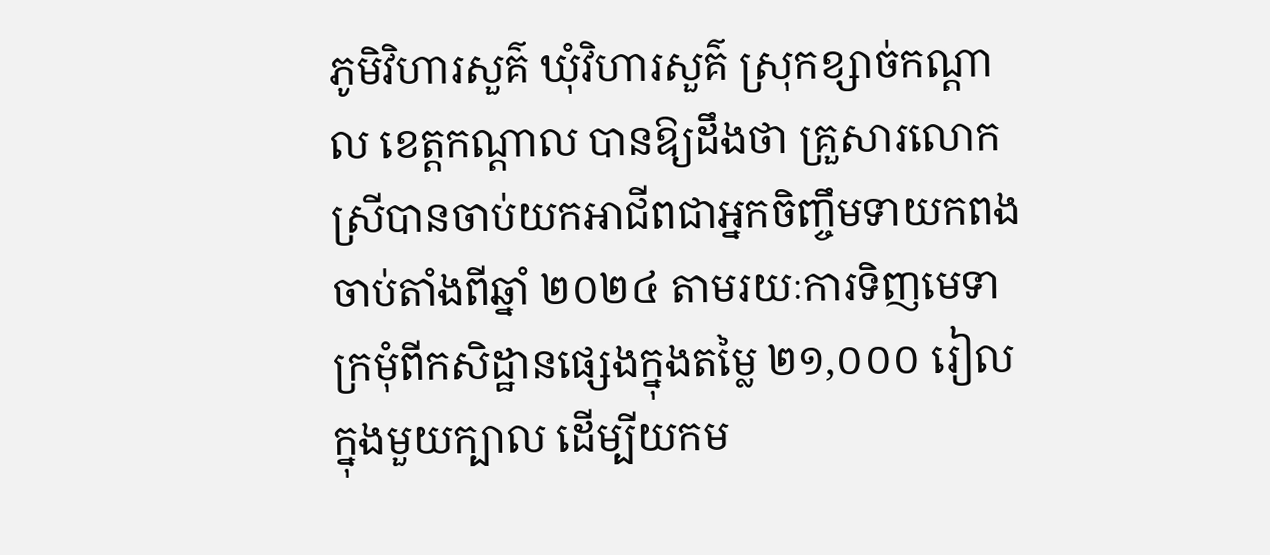ភូមិវិហារសួគ៌ ឃុំវិហារសួគ៌ ស្រុកខ្សាច់កណ្តាល ខេត្តកណ្តាល បានឱ្យដឹងថា គ្រួសារលោកស្រីបានចាប់យកអាជីពជាអ្នកចិញ្ចឹមទាយកពង ចាប់តាំងពីឆ្នាំ ២០២៤ តាមរយៈការទិញមេទាក្រមុំពីកសិដ្ឋានផ្សេងក្នុងតម្លៃ ២១,០០០ រៀលក្នុងមួយក្បាល ដើម្បីយកម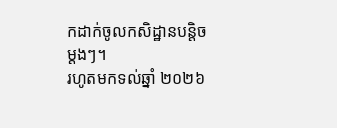កដាក់ចូលកសិដ្ឋានបន្តិចម្តងៗ។
រហូតមកទល់ឆ្នាំ ២០២៦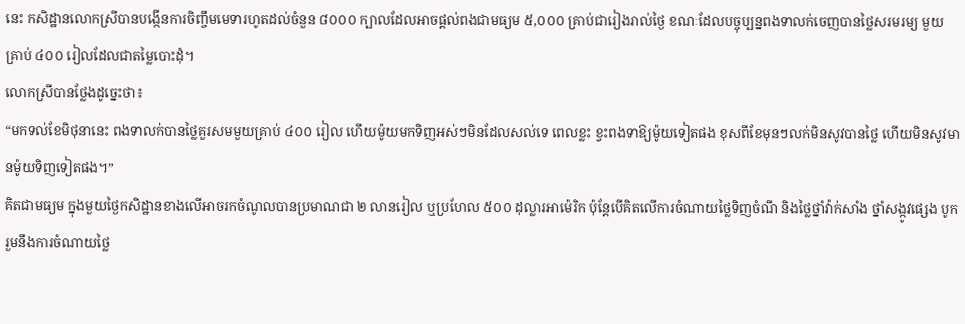នេះ កសិដ្ឋានលោកស្រីបានបង្កើនការចិញ្ចឹមមេទារហូតដល់ចំនួន ៨០០០ ក្បាលដែលអាចផ្តល់ពងជាមធ្យម ៥,០០០ គ្រាប់ជារៀងរាល់ថ្ងៃ ខណៈដែលបច្ចុប្បន្នពងទាលក់ចេញបានថ្លៃសរមរម្យ មួយគ្រាប់ ៤០០ រៀលដែលជាតម្លៃបោះដុំ។
លោកស្រីបានថ្លែងដូច្នេះថា៖
“មកទល់ខែមិថុនានេះ ពងទាលក់បានថ្លៃគួរសមមួយគ្រាប់ ៤០០ រៀល ហើយម៉ូយមកទិញអស់ៗមិនដែលសល់ទេ ពេលខ្លះ ខ្វះពងទាឱ្យម៉ូយទៀតផង ខុសពីខែមុនៗលក់មិនសូវបានថ្លៃ ហើយមិនសូវមានម៉ូយទិញទៀតផង។”
គិតជាមធ្យម ក្នុងមួយថ្ងៃកសិដ្ឋានខាងលើអាចរកចំណូលបានប្រមាណជា ២ លានរៀល ឬប្រហែល ៥០០ ដុល្លារអាម៉េរិក ប៉ុន្តែបើគិតលើការចំណាយថ្លៃទិញចំណី និងថ្លៃថ្នាំវ៉ាក់សាំង ថ្នាំសង្កូវផ្សេង បូករួមនឹងការចំណាយថ្លៃ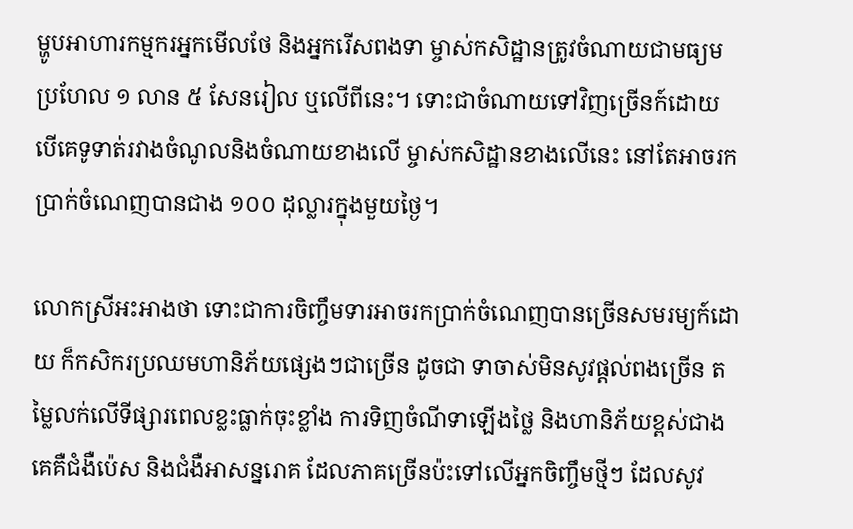ម្ហូបអាហារកម្មករអ្នកមើលថែ និងអ្នករើសពងទា ម្ចាស់កសិដ្ឋានត្រូវចំណាយជាមធ្យមប្រហែល ១ លាន ៥ សែនរៀល ឬលើពីនេះ។ ទោះជាចំណាយទៅវិញច្រើនក៍ដោយ បើគេទូទាត់រវាងចំណូលនិងចំណាយខាងលើ ម្ចាស់កសិដ្ឋានខាងលើនេះ នៅតែអាចរកប្រាក់ចំណេញបានជាង ១០០ ដុល្លារក្នុងមួយថ្ងៃ។

លោកស្រីអះអាងថា ទោះជាការចិញ្ចឹមទារអាចរកប្រាក់ចំណេញបានច្រើនសមរម្យក៍ដោយ ក៏កសិករប្រឈមហានិភ័យផ្សេងៗជាច្រើន ដូចជា ទាចាស់មិនសូវផ្តល់ពងច្រើន តម្លៃលក់លើទីផ្សារពេលខ្លះធ្លាក់ចុះខ្លាំង ការទិញចំណីទាឡើងថ្លៃ និងហានិភ័យខ្ពស់ជាងគេគឺជំងឺប៉េស និងជំងឺអាសន្នរោគ ដែលភាគច្រើនប៉ះទៅលើអ្នកចិញ្ចឹមថ្មីៗ ដែលសូវ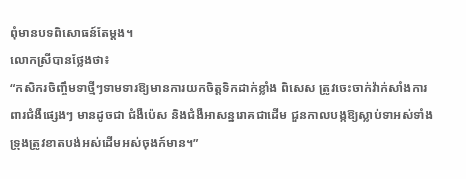ពុំមានបទពិសោធន៍តែម្តង។
លោកស្រីបានថ្លែងថា៖
“កសិករចិញ្ចឹមទាថ្មីៗទាមទារឱ្យមានការយកចិត្តទិកដាក់ខ្លាំង ពិសេស ត្រូវចេះចាក់វ៉ាក់សាំងការពារជំងឺផ្សេងៗ មានដូចជា ជំងឺប៉េស និងជំងឺអាសន្នរោគជាដើម ជួនកាលបង្កឱ្យស្លាប់ទាអស់ទាំងទ្រុងត្រូវខាតបង់អស់ដើមអស់ចុងក៍មាន។”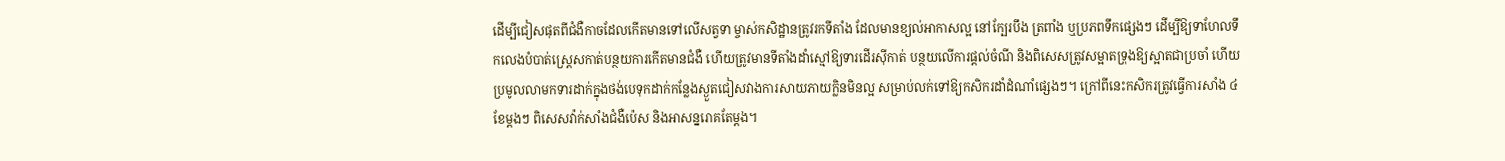ដើម្បីជៀសផុតពីជំងឺកាចដែលកើតមានទៅលើសត្វទា ម្ចាស់កសិដ្ឋានត្រូវរកទីតាំង ដែលមានខ្យល់អាកាសល្អ នៅក្បែរបឹង ត្រពាំង ឬប្រភពទឹកផ្សេងៗ ដើម្បីឱ្យទាហែលទឹកលេងបំបាត់ស្រ្តេសកាត់បន្ថយការកើតមានជំងឺ ហើយត្រូវមានទីតាំងដាំស្មៅឱ្យទារដើរស៊ីកាត់ បន្ថយលើការផ្តល់ចំណី និងពិសេសត្រូវសម្អាតទ្រុងឱ្យស្អាតជាប្រចាំ ហើយប្រមូលលាមកទារដាក់ក្នុងថង់បេទុកដាក់កន្លែងស្ងួតជៀសវាងការសាយភាយក្លិនមិនល្អ សម្រាប់លក់ទៅឱ្យកសិករដាំដំណាំផ្សេងៗ។ ក្រៅពីនេះកសិករត្រូវធ្វើការសាំង ៤ ខែម្តងៗ ពិសេសវ៉ាក់សាំងជំងឺប៉េស និងអាសន្នរោគតែម្តង។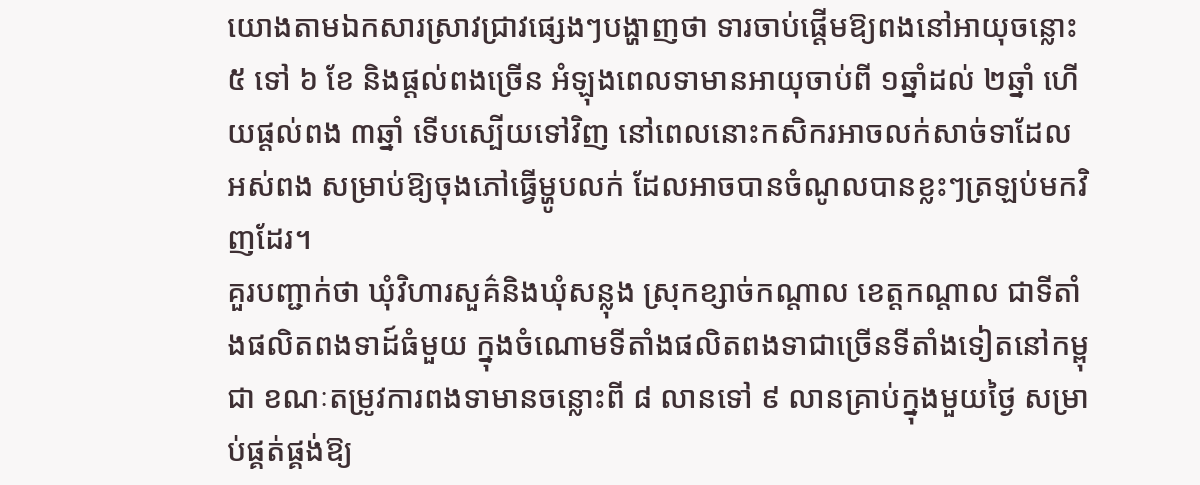យោងតាមឯកសារស្រាវជ្រាវផ្សេងៗបង្ហាញថា ទារចាប់ផ្តើមឱ្យពងនៅអាយុចន្លោះ ៥ ទៅ ៦ ខែ និងផ្តល់ពងច្រើន អំឡុងពេលទាមានអាយុចាប់ពី ១ឆ្នាំដល់ ២ឆ្នាំ ហើយផ្តល់ពង ៣ឆ្នាំ ទើបស្បើយទៅវិញ នៅពេលនោះកសិករអាចលក់សាច់ទាដែលអស់ពង សម្រាប់ឱ្យចុងភៅធ្វើម្ហូបលក់ ដែលអាចបានចំណូលបានខ្លះៗត្រឡប់មកវិញដែរ។
គួរបញ្ជាក់ថា ឃុំវិហារសួគ៌និងឃុំសន្លុង ស្រុកខ្សាច់កណ្តាល ខេត្តកណ្តាល ជាទីតាំងផលិតពងទាដ៍ធំមួយ ក្នុងចំណោមទីតាំងផលិតពងទាជាច្រើនទីតាំងទៀតនៅកម្ពុជា ខណៈតម្រូវការពងទាមានចន្លោះពី ៨ លានទៅ ៩ លានគ្រាប់ក្នុងមួយថ្ងៃ សម្រាប់ផ្គត់ផ្គង់ឱ្យ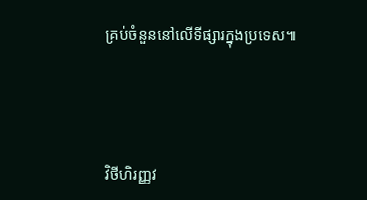គ្រប់ចំនួននៅលើទីផ្សារក្នុងប្រទេស៕




វិថីហិរញ្ញវ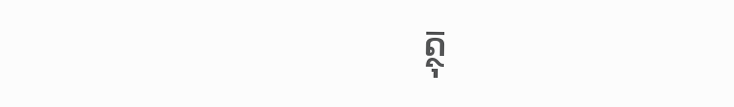ត្ថុ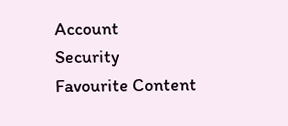Account
Security
Favourite Content